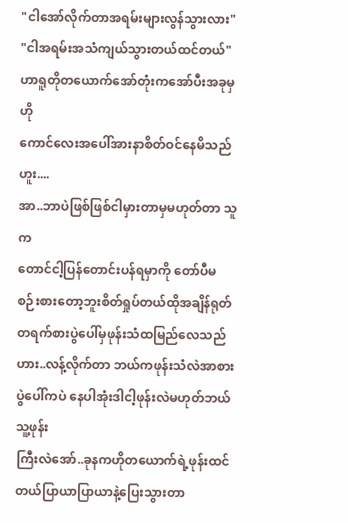"ငါအော်လိုက်တာအရမ်းများလွန်သွားလား"
"ငါအရမ်းအသံကျယ်သွားတယ်ထင်တယ်"
ဟာရူတိုတယောက်အော်တုံးကအော်ပီးအခုမှဟို
ကောင်လေးအပေါ်အားနာစိတ်ဝင်နေမိသည် ဟူး....
အာ..ဘာပဲဖြစ်ဖြစ်ငါမှားတာမှမဟုတ်တာ သူက
တောင်ငါ့ပြန်တောင်းပန်ရမှာကို တော်ပီမစဉ်းစားတော့ဘူးစိတ်ရှုပ်တယ်ထိုအချိန်ရုတ်တရက်စားပွဲပေါ်မှဖုန်းသံထမြည်လေသည်
ဟား..လန့်လိုက်တာ ဘယ်ကဖုန်းသံလဲအာစားပွဲပေါ်ကပဲ နေပါအုံးဒါငါ့ဖုန်းလဲမဟုတ်ဘယ်သူ့ဖုန်း
ကြီးလဲအော်..ခုနကဟိုတယောက်ရဲ့ဖုန်းထင်တယ်ပြာယာပြာယာနဲ့ပြေးသွားတာ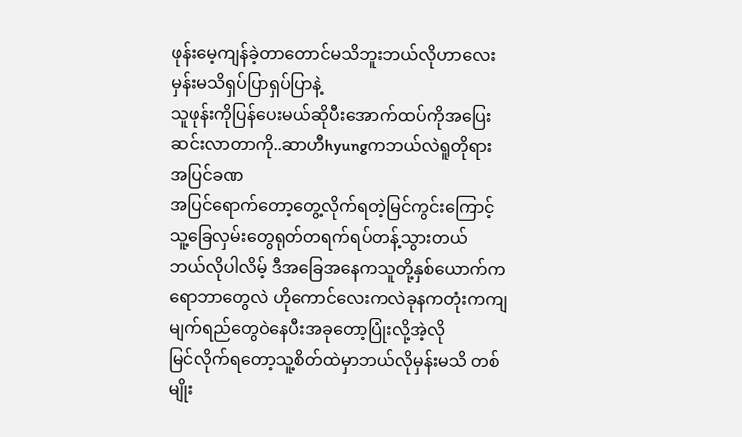ဖုန်းမေ့ကျန်ခဲ့တာတောင်မသိဘူးဘယ်လိုဟာလေးမှန်းမသိရှပ်ပြာရှပ်ပြာနဲ့
သူဖုန်းကိုပြန်ပေးမယ်ဆိုပီးအောက်ထပ်ကိုအပြေး
ဆင်းလာတာကို..ဆာဟီhyungကဘယ်လဲရူတိုရား
အပြင်ခဏ
အပြင်ရောက်တော့တွေ့လိုက်ရတဲ့မြင်ကွင်းကြောင့်သူ့ခြေလှမ်းတွေရုတ်တရက်ရပ်တန့်သွားတယ်
ဘယ်လိုပါလိမ့် ဒီအခြေအနေကသူတို့နှစ်ယောက်ကရောဘာတွေလဲ ဟိုကောင်လေးကလဲခုနကတုံးကကျမျက်ရည်တွေဝဲနေပီးအခုတော့ပြုံးလို့အဲ့လို
မြင်လိုက်ရတော့သူ့စိတ်ထဲမှာဘယ်လိုမှန်းမသိ တစ်မျိုး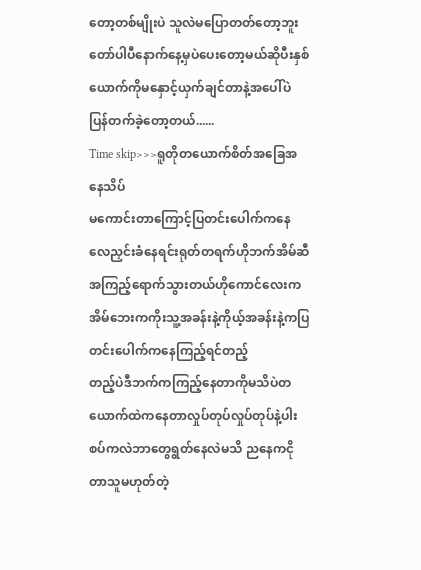တော့တစ်မျိုးပဲ သူလဲမပြောတတ်တော့ဘူးတော်ပါပီနောက်နေ့မှပဲပေးတော့မယ်ဆိုပီးနှစ်ယောက်ကိုမနှောင့်ယှက်ချင်တာနဲ့အပေါ်ပဲပြန်တက်ခဲ့တော့တယ်......
Time skip>>>ရူတိုတယောက်စိတ်အခြေအနေသိပ်
မကောင်းတာကြောင့်ပြတင်းပေါက်ကနေလေညှင်းခံနေရင်းရုတ်တရက်ဟိုဘက်အိမ်ဆီအကြည့်ရောက်သွားတယ်ဟိုကောင်လေးကအိမ်ဘေးကကိုးသူ့အခန်းနဲ့ကိုယ့်အခန်းနဲ့ကပြတင်းပေါက်ကနေကြည့်ရင်တည့်
တည့်ပဲဒီဘက်ကကြည့်နေတာကိုမသိပဲတယောက်ထဲကနေတာလှုပ်တုပ်လှုပ်တုပ်နဲ့ပါးစပ်ကလဲဘာတွေရွတ်နေလဲမသိ ညနေကငိုတာသူမဟုတ်တဲ့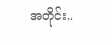အတိုင်း..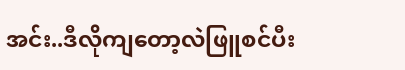အင်း..ဒီလိုကျတော့လဲဖြူစင်ပီး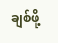ချစ်ဖို့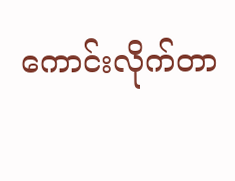ကောင်းလိုက်တာ